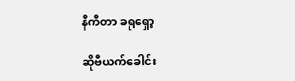နီကီတာ ခရုရှော့

ဆိုဗီယက်ခေါင်း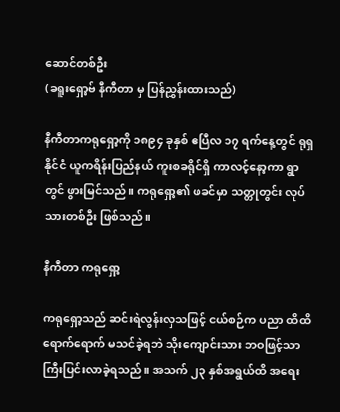ဆောင်တစ်ဦး
(ခရူးရှော့ဗ် နီကီတာ မှ ပြန်ညွှန်းထားသည်)

နီကီတာကရုရှော့ကို ၁၈၉၄ ခုနှစ် ဧပြီလ ၁၇ ရက်နေ့တွင် ရုရှနိုင်ငံ ယူကရိန်းပြည်နယ် ကူးစခရိုင်ရှိ ကာလင့်နော့ကာ ရွာတွင် ဖွားမြင်သည်။ ကရုရှော့၏ ဖခင်မှာ သတ္တုတွင်း လုပ်သားတစ်ဦး ဖြစ်သည်။

နီကီတာ ကရုရှော့

ကရုရှော့သည် ဆင်းရဲလွန်းလှသဖြင့် ငယ်စဉ်က ပညာ ထိထိရောက်ရောက် မသင်ခဲ့ရဘဲ သိုးကျောင်းသား ဘဝဖြင့်သာ ကြီးပြင်းလာခဲ့ရသည်။ အသက် ၂၃ နှစ်အရွယ်ထိ အရေး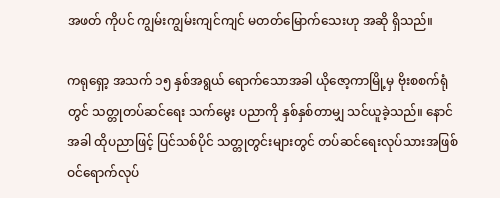အဖတ် ကိုပင် ကျွမ်းကျွမ်းကျင်ကျင် မတတ်မြောက်သေးဟု အဆို ရှိသည်။

ကရုရှော့ အသက် ၁၅ နှစ်အရွယ် ရောက်သောအခါ ယိုဇော့ကာမြို့မှ ဗိုးစစက်ရုံတွင် သတ္တုတပ်ဆင်ရေး သက်မွေး ပညာကို နှစ်နှစ်တာမျှ သင်ယူခဲ့သည်။ နောင်အခါ ထိုပညာဖြင့် ပြင်သစ်ပိုင် သတ္တုတွင်းများတွင် တပ်ဆင်ရေးလုပ်သားအဖြစ် ဝင်ရောက်လုပ်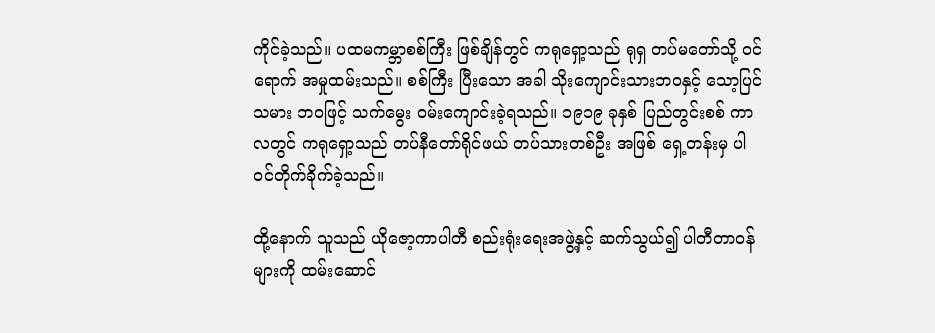ကိုင်ခဲ့သည်။ ပထမကမ္ဘာစစ်ကြီး ဖြစ်ချိန်တွင် ကရုရှော့သည် ရုရှ တပ်မတော်သို့ ဝင်ရောက် အမှုထမ်းသည်။ စစ်ကြီး ပြီးသော အခါ သိုးကျောင်းသားဘဝနှင့် သော့ပြင်သမား ဘဝဖြင့် သက်မွေး ဝမ်းကျောင်းခဲ့ရသည်။ ၁၉၁၉ ခုနှစ် ပြည်တွင်းစစ် ကာလတွင် ကရုရှော့သည် တပ်နီတော်ရိုင်ဖယ် တပ်သားတစ်ဦး အဖြစ် ရှေ့တန်းမှ ပါဝင်တိုက်ခိုက်ခဲ့သည်။

ထို့နောက် သူသည် ယိုဇော့ကာပါတီ စည်းရုံးရေးအဖွဲ့နှင့် ဆက်သွယ်၍ ပါတီတာဝန်များကို ထမ်းဆောင်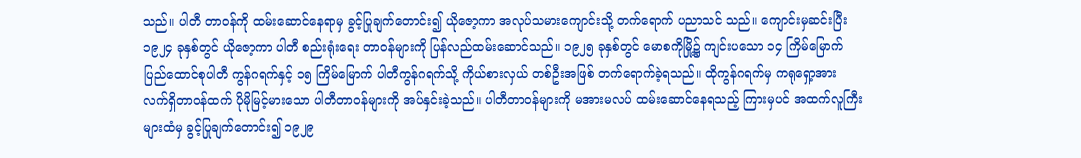သည်။ ပါတီ တာဝန်ကို ထမ်းဆောင်နေရာမှ ခွင့်ပြုချက်တောင်း၍ ယိုဇော့ကာ အလုပ်သမားကျောင်းသို့ တက်ရောက် ပညာသင် သည်။ ကျောင်းမှဆင်းပြီး ၁၉၂၄ ခုနှစ်တွင် ယိုဇော့ကာ ပါတီ စည်းရုံးရေး တာဝန်များကို ပြန်လည်ထမ်းဆောင်သည်။ ၁၉၂၅ ခုနှစ်တွင် မောစကိုမြို့၌ ကျင်းပသော ၁၄ ကြိမ်မြောက် ပြည်ထောင်စုပါတီ ကွန်ဂရက်နှင့် ၁၅ ကြိမ်မြောက် ပါတီကွန်ဂရက်သို့ ကိုယ်စားလှယ် တစ်ဦးအဖြစ် တက်ရောက်ခဲ့ရသည်။ ထိုကွန်ဂရက်မှ ကရုရှော့အား လက်ရှိတာဝန်ထက် ပိုမိုမြင့်မားသော ပါတီတာဝန်များကို အပ်နှင်းခဲ့သည်။ ပါတီတာဝန်များကို မအားမလပ် ထမ်းဆောင်နေရသည့် ကြားမှပင် အထက်လူကြီး များထံမှ ခွင့်ပြုချက်တောင်း၍ ၁၉၂၉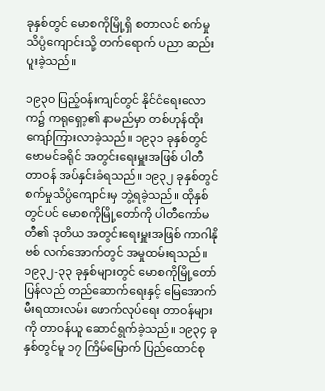ခုနှစ်တွင် မောစကိုမြို့ရှိ စတာလင် စက်မှုသိပ္ပံကျောင်းသို့ တက်ရောက် ပညာ ဆည်းပူးခဲ့သည်။

၁၉၃ဝ ပြည့်ဝန်းကျင်တွင် နိုင်ငံရေးလောက၌ ကရုရှော့၏ နာမည်မှာ တစ်ဟုန်ထိုး ကျော်ကြားလာခဲ့သည်။ ၁၉၃၁ ခုနှစ်တွင် ဗောမင်ခရိုင် အတွင်းရေးမှူးအဖြစ် ပါတီတာဝန် အပ်နှင်းခံရသည်။ ၁၉၃၂ ခုနှစ်တွင် စက်မှုသိပ္ပံကျောင်းမှ ဘွဲ့ရခဲ့သည်။ ထိုနှစ်တွင်ပင် မောစကိုမြို့တော်ကို ပါတီကော်မတီ၏ ဒုတိယ အတွင်းရေးမှူးအဖြစ် ကာဂါနိုဗစ် လက်အောက်တွင် အမှုထမ်းရသည်။ ၁၉၃၂-၃၃ ခုနှစ်များတွင် မောစကိုမြို့တော် ပြန်လည် တည်ဆောက်ရေးနှင့် မြေအောက် မီးရထားလမ်း ဖောက်လုပ်ရေး တာဝန်များကို တာဝန်ယူ ဆောင်ရွက်ခဲ့သည်။ ၁၉၃၄ ခုနှစ်တွင်မူ ၁၇ ကြိမ်မြောက် ပြည်ထောင်စု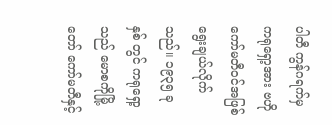ပါတီ ကွန်ဂရက်မှ ကရုရှော့အား ဗဟိုကော်မတီဝင်အဖြစ် ရွေးချယ်လိုက်သည်။ ၁၉၃၅ ခုနှစ် တွင် ကရုရှော့သည် မောစကိုမြို့တော် ကော်မတီနှင့်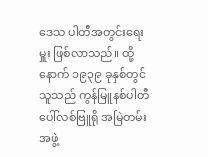ဒေသ ပါတီအတွင်းရေးမှူး ဖြစ်လာသည်။ ထို့နောက် ၁၉၃၉ ခုနှစ်တွင် သူသည် ကွန်မြူနစ်ပါတီ ပေါ်လစ်ဗြူရို အမြဲတမ်းအဖွဲ့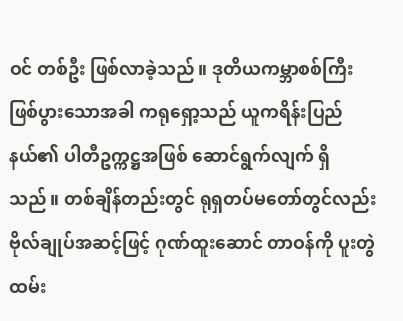ဝင် တစ်ဦး ဖြစ်လာခဲ့သည်။ ဒုတိယကမ္ဘာစစ်ကြီး ဖြစ်ပွားသောအခါ ကရုရှော့သည် ယူကရိန်းပြည်နယ်၏ ပါတီဥက္ကဋ္ဌအဖြစ် ဆောင်ရွက်လျက် ရှိသည်။ တစ်ချိန်တည်းတွင် ရုရှတပ်မတော်တွင်လည်း ဗိုလ်ချုပ်အဆင့်ဖြင့် ဂုဏ်ထူးဆောင် တာဝန်ကို ပူးတွဲ ထမ်း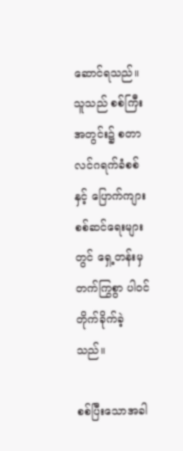ဆောင်ရသည်။ သူသည် စစ်ကြီးအတွင်း၌ စတာလင်ဂရက်ခံစစ်နှင့် ပြောက်ကျားစစ်ဆင်ရေးများတွင် ရှေ့တန်းမှ တက်ကြွစွာ ပါဝင်တိုက်ခိုက်ခဲ့သည်။

စစ်ပြီးသောအခါ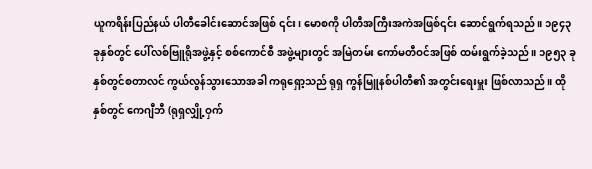ယူကရိန်းပြည်နယ် ပါတီခေါင်းဆောင်အဖြစ် ၎င်း၊ မောစကို ပါတီအကြီးအကဲအဖြစ်၎င်း ဆောင်ရွက်ရသည်။ ၁၉၄၃ ခုနှစ်တွင် ပေါ်လစ်ဗြူရိုအဖွဲ့နှင့် စစ်ကောင်စီ အဖွဲ့များတွင် အမြဲတမ်း ကော်မတီဝင်အဖြစ် ထမ်းရွက်ခဲ့သည်။ ၁၉၅၃ ခုနှစ်တွင်စတာလင် ကွယ်လွန်သွားသောအခါ ကရုရှော့သည် ရုရှ ကွန်မြူနစ်ပါတီ၏ အတွင်းရေးမှူး ဖြစ်လာသည်။ ထိုနှစ်တွင် ကေဂျီဘီ (ရုရှလျှို့ဝှက်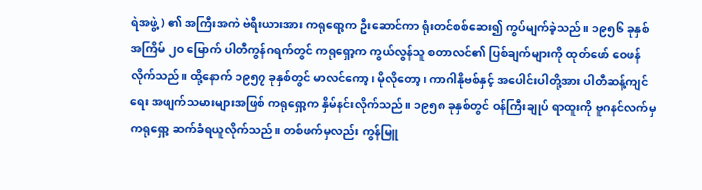ရဲအဖွဲ့) ၏ အကြီးအကဲ ဗဲရီးယားအား ကရုရော့က ဦးဆောင်ကာ ရုံးတင်စစ်ဆေး၍ ကွပ်မျက်ခဲ့သည်။ ၁၉၅၆ ခုနှစ် အကြိမ် ၂ဝ မြောက် ပါတီကွန်ဂရက်တွင် ကရုရှော့က ကွယ်လွန်သူ စတာလင်၏ ပြစ်ချက်များကို ထုတ်ဖော် ဝေဖန်လိုက်သည်။ ထို့နောက် ၁၉၅၇ ခုနှစ်တွင် မာလင်ကော့၊ မိုလိုတော့၊ ကာဂါနိုဗစ်နှင့် အပေါင်းပါတို့အား ပါတီဆန့်ကျင်ရေး အဖျက်သမားများအဖြစ် ကရုရှော့က နှိမ်နင်းလိုက်သည်။ ၁၉၅၈ ခုနှစ်တွင် ဝန်ကြီးချုပ် ရာထူးကို ဗူဂနင်လက်မှ ကရုရှော့ ဆက်ခံရယူလိုက်သည်။ တစ်ဖက်မှလည်း ကွန်မြူ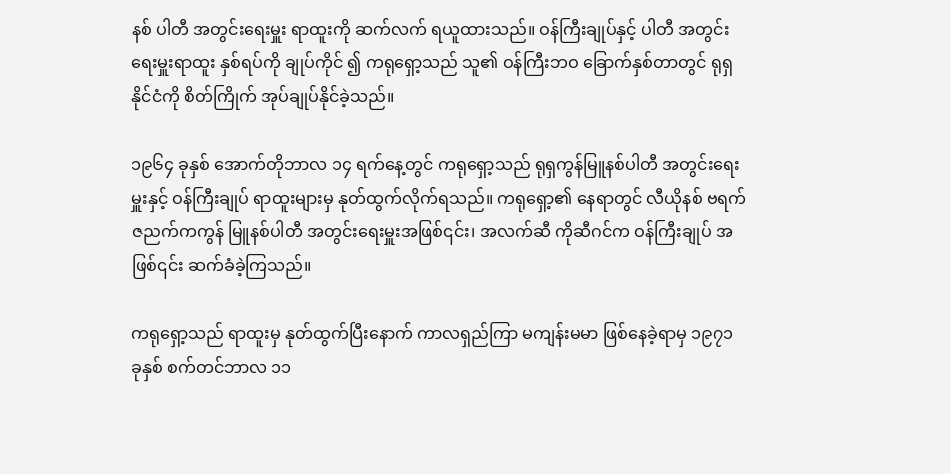နစ် ပါတီ အတွင်းရေးမှူး ရာထူးကို ဆက်လက် ရယူထားသည်။ ဝန်ကြီးချုပ်နှင့် ပါတီ အတွင်းရေးမှူးရာထူး နှစ်ရပ်ကို ချုပ်ကိုင် ၍ ကရုရှော့သည် သူ၏ ဝန်ကြီးဘဝ ခြောက်နှစ်တာတွင် ရုရှနိုင်ငံကို စိတ်ကြိုက် အုပ်ချုပ်နိုင်ခဲ့သည်။

၁၉၆၄ ခုနှစ် အောက်တိုဘာလ ၁၄ ရက်နေ့တွင် ကရုရှော့သည် ရုရှကွန်မြူနစ်ပါတီ အတွင်းရေးမှူးနှင့် ဝန်ကြီးချုပ် ရာထူးများမှ နုတ်ထွက်လိုက်ရသည်။ ကရုရှော့၏ နေရာတွင် လီယိုနစ် ဗရက်ဇညက်ကကွန် မြူနစ်ပါတီ အတွင်းရေးမှူးအဖြစ်၎င်း၊ အလက်ဆီ ကိုဆီဂင်က ဝန်ကြီးချုပ် အဖြစ်၎င်း ဆက်ခံခဲ့ကြသည်။

ကရုရှော့သည် ရာထူးမှ နုတ်ထွက်ပြီးနောက် ကာလရှည်ကြာ မကျန်းမမာ ဖြစ်နေခဲ့ရာမှ ၁၉၇၁ ခုနှစ် စက်တင်ဘာလ ၁၁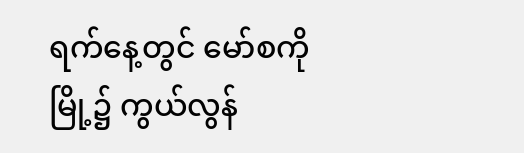ရက်နေ့တွင် မော်စကိုမြို့၌ ကွယ်လွန်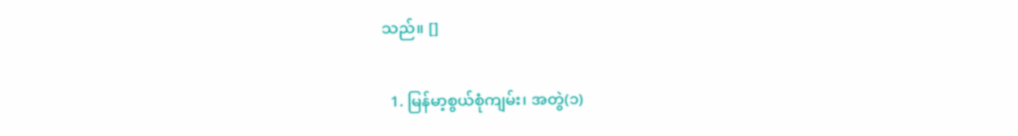သည်။ []

  1. မြန်မာ့စွယ်စုံကျမ်း၊ အတွဲ(၁)